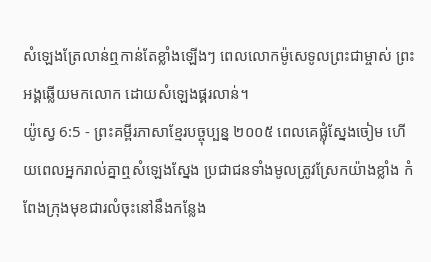សំឡេងត្រែលាន់ឮកាន់តែខ្លាំងឡើងៗ ពេលលោកម៉ូសេទូលព្រះជាម្ចាស់ ព្រះអង្គឆ្លើយមកលោក ដោយសំឡេងផ្គរលាន់។
យ៉ូស្វេ 6:5 - ព្រះគម្ពីរភាសាខ្មែរបច្ចុប្បន្ន ២០០៥ ពេលគេផ្លុំស្នែងចៀម ហើយពេលអ្នករាល់គ្នាឮសំឡេងស្នែង ប្រជាជនទាំងមូលត្រូវស្រែកយ៉ាងខ្លាំង កំពែងក្រុងមុខជារលំចុះនៅនឹងកន្លែង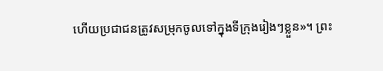ហើយប្រជាជនត្រូវសម្រុកចូលទៅក្នុងទីក្រុងរៀងៗខ្លួន»។ ព្រះ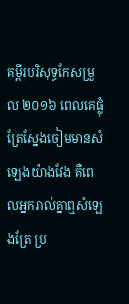គម្ពីរបរិសុទ្ធកែសម្រួល ២០១៦ ពេលគេផ្លុំត្រែស្នែងចៀមមានសំឡេងយ៉ាងវែង គឺពេលអ្នករាល់គ្នាឮសំឡេងត្រែ ប្រ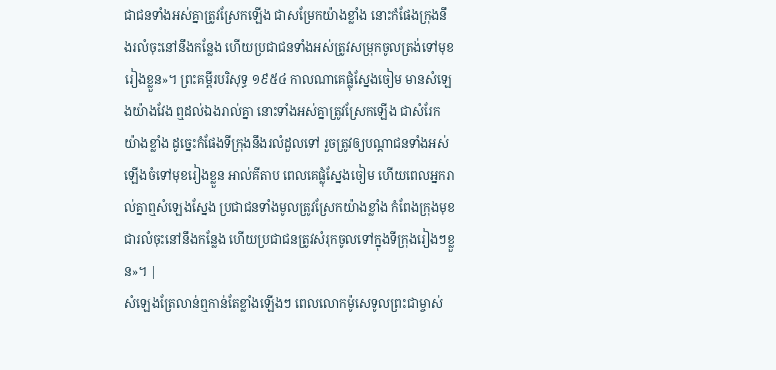ជាជនទាំងអស់គ្នាត្រូវស្រែកឡើង ជាសម្រែកយ៉ាងខ្លាំង នោះកំផែងក្រុងនឹងរលំចុះនៅនឹងកន្លែង ហើយប្រជាជនទាំងអស់ត្រូវសម្រុកចូលត្រង់ទៅមុខរៀងខ្លួន»។ ព្រះគម្ពីរបរិសុទ្ធ ១៩៥៤ កាលណាគេផ្លុំស្នែងចៀម មានសំឡេងយ៉ាងវែង ឮដល់ឯងរាល់គ្នា នោះទាំងអស់គ្នាត្រូវស្រែកឡើង ជាសំរែកយ៉ាងខ្លាំង ដូច្នេះកំផែងទីក្រុងនឹងរលំដួលទៅ រួចត្រូវឲ្យបណ្តាជនទាំងអស់ឡើងចំទៅមុខរៀងខ្លួន អាល់គីតាប ពេលគេផ្លុំស្នែងចៀម ហើយពេលអ្នករាល់គ្នាឮសំឡេងស្នែង ប្រជាជនទាំងមូលត្រូវស្រែកយ៉ាងខ្លាំង កំពែងក្រុងមុខជារលំចុះនៅនឹងកន្លែង ហើយប្រជាជនត្រូវសំរុកចូលទៅក្នុងទីក្រុងរៀងៗខ្លួន»។ |
សំឡេងត្រែលាន់ឮកាន់តែខ្លាំងឡើងៗ ពេលលោកម៉ូសេទូលព្រះជាម្ចាស់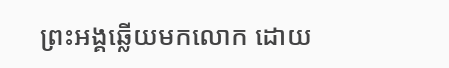ព្រះអង្គឆ្លើយមកលោក ដោយ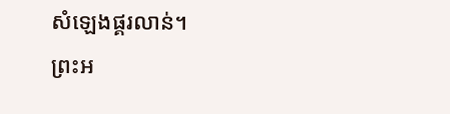សំឡេងផ្គរលាន់។
ព្រះអ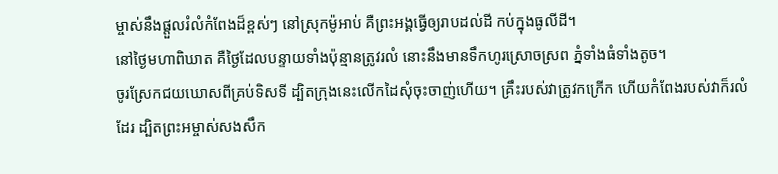ម្ចាស់នឹងផ្ដួលរំលំកំពែងដ៏ខ្ពស់ៗ នៅស្រុកម៉ូអាប់ គឺព្រះអង្គធ្វើឲ្យរាបដល់ដី កប់ក្នុងធូលីដី។
នៅថ្ងៃមហាពិឃាត គឺថ្ងៃដែលបន្ទាយទាំងប៉ុន្មានត្រូវរលំ នោះនឹងមានទឹកហូរស្រោចស្រព ភ្នំទាំងធំទាំងតូច។
ចូរស្រែកជយឃោសពីគ្រប់ទិសទី ដ្បិតក្រុងនេះលើកដៃសុំចុះចាញ់ហើយ។ គ្រឹះរបស់វាត្រូវកក្រើក ហើយកំពែងរបស់វាក៏រលំដែរ ដ្បិតព្រះអម្ចាស់សងសឹក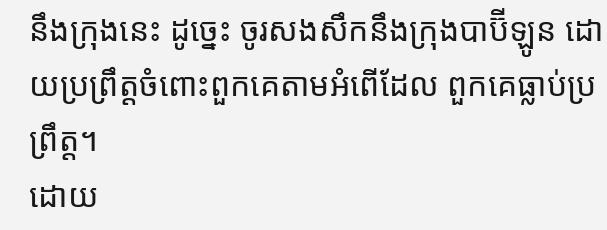នឹងក្រុងនេះ ដូច្នេះ ចូរសងសឹកនឹងក្រុងបាប៊ីឡូន ដោយប្រព្រឹត្តចំពោះពួកគេតាមអំពើដែល ពួកគេធ្លាប់ប្រព្រឹត្ត។
ដោយ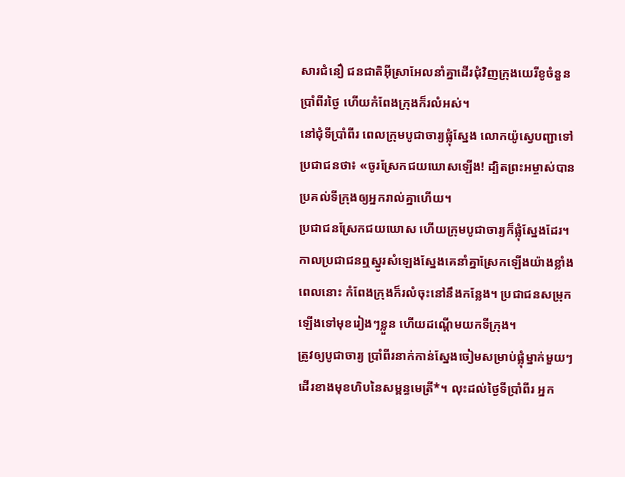សារជំនឿ ជនជាតិអ៊ីស្រាអែលនាំគ្នាដើរជុំវិញក្រុងយេរីខូចំនួនប្រាំពីរថ្ងៃ ហើយកំពែងក្រុងក៏រលំអស់។
នៅជុំទីប្រាំពីរ ពេលក្រុមបូជាចារ្យផ្លុំស្នែង លោកយ៉ូស្វេបញ្ជាទៅប្រជាជនថា៖ «ចូរស្រែកជយឃោសឡើង! ដ្បិតព្រះអម្ចាស់បានប្រគល់ទីក្រុងឲ្យអ្នករាល់គ្នាហើយ។
ប្រជាជនស្រែកជយឃោស ហើយក្រុមបូជាចារ្យក៏ផ្លុំស្នែងដែរ។ កាលប្រជាជនឮស្នូរសំឡេងស្នែងគេនាំគ្នាស្រែកឡើងយ៉ាងខ្លាំង ពេលនោះ កំពែងក្រុងក៏រលំចុះនៅនឹងកន្លែង។ ប្រជាជនសម្រុកឡើងទៅមុខរៀងៗខ្លួន ហើយដណ្ដើមយកទីក្រុង។
ត្រូវឲ្យបូជាចារ្យ ប្រាំពីរនាក់កាន់ស្នែងចៀមសម្រាប់ផ្លុំម្នាក់មួយៗ ដើរខាងមុខហិបនៃសម្ពន្ធមេត្រី*។ លុះដល់ថ្ងៃទីប្រាំពីរ អ្នក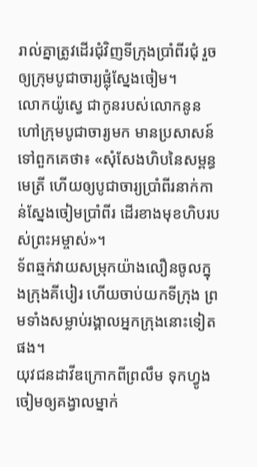រាល់គ្នាត្រូវដើរជុំវិញទីក្រុងប្រាំពីរជុំ រួចឲ្យក្រុមបូជាចារ្យផ្លុំស្នែងចៀម។
លោកយ៉ូស្វេ ជាកូនរបស់លោកនូន ហៅក្រុមបូជាចារ្យមក មានប្រសាសន៍ទៅពួកគេថា៖ «សុំសែងហិបនៃសម្ពន្ធមេត្រី ហើយឲ្យបូជាចារ្យប្រាំពីរនាក់កាន់ស្នែងចៀមប្រាំពីរ ដើរខាងមុខហិបរបស់ព្រះអម្ចាស់»។
ទ័ពឆ្មក់វាយសម្រុកយ៉ាងលឿនចូលក្នុងក្រុងគីបៀរ ហើយចាប់យកទីក្រុង ព្រមទាំងសម្លាប់រង្គាលអ្នកក្រុងនោះទៀតផង។
យុវជនដាវីឌក្រោកពីព្រលឹម ទុកហ្វូងចៀមឲ្យគង្វាលម្នាក់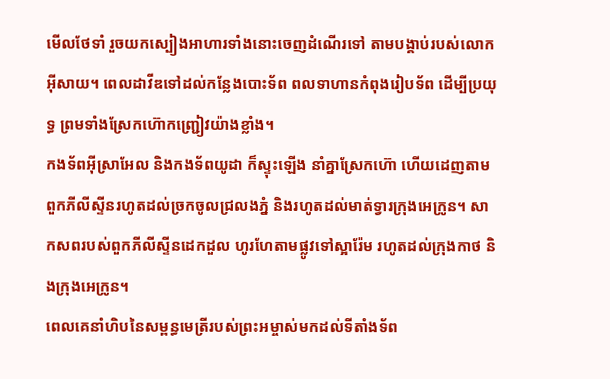មើលថែទាំ រួចយកស្បៀងអាហារទាំងនោះចេញដំណើរទៅ តាមបង្គាប់របស់លោកអ៊ីសាយ។ ពេលដាវីឌទៅដល់កន្លែងបោះទ័ព ពលទាហានកំពុងរៀបទ័ព ដើម្បីប្រយុទ្ធ ព្រមទាំងស្រែកហ៊ោកញ្ជ្រៀវយ៉ាងខ្លាំង។
កងទ័ពអ៊ីស្រាអែល និងកងទ័ពយូដា ក៏ស្ទុះឡើង នាំគ្នាស្រែកហ៊ោ ហើយដេញតាមពួកភីលីស្ទីនរហូតដល់ច្រកចូលជ្រលងភ្នំ និងរហូតដល់មាត់ទ្វារក្រុងអេក្រូន។ សាកសពរបស់ពួកភីលីស្ទីនដេកដួល ហូរហែតាមផ្លូវទៅស្អារ៉ែម រហូតដល់ក្រុងកាថ និងក្រុងអេក្រូន។
ពេលគេនាំហិបនៃសម្ពន្ធមេត្រីរបស់ព្រះអម្ចាស់មកដល់ទីតាំងទ័ព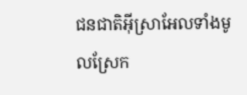ជនជាតិអ៊ីស្រាអែលទាំងមូលស្រែក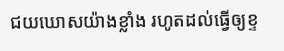ជយឃោសយ៉ាងខ្លាំង រហូតដល់ធ្វើឲ្យខ្ទ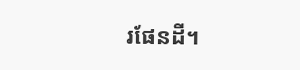រផែនដី។